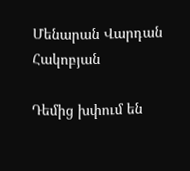Մենարան Վարդան Հակոբյան

Դեմից խփում են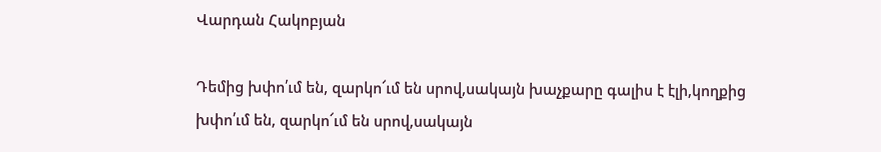Վարդան Հակոբյան

Դեմից խփո՛ւմ են, զարկո՜ւմ են սրով,սակայն խաչքարը գալիս է էլի,կողքից խփո՛ւմ են, զարկո՜ւմ են սրով,սակայն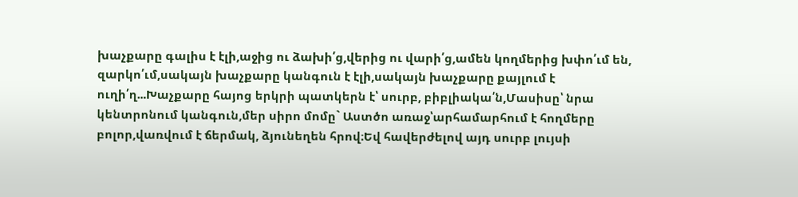խաչքարը գալիս է էլի,աջից ու ձախի՛ց,վերից ու վարի՛ց,ամեն կողմերից խփո՛ւմ են, զարկո՛ւմ,սակայն խաչքարը կանգուն է էլի,սակայն խաչքարը քայլում է ուղի՛ղ...Խաչքարը հայոց երկրի պատկերն է՝ սուրբ, բիբլիակա՛ն,Մասիսը՝ նրա կենտրոնում կանգուն,մեր սիրո մոմը` Աստծո առաջ՝արհամարհում է հողմերը բոլոր,վառվում է ճերմակ, ձյունեղեն հրով։Եվ հավերժելով այդ սուրբ լույսի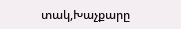տակ,Խաչքարը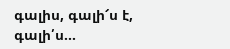գալիս, գալի՜ս է, գալի՛ս...